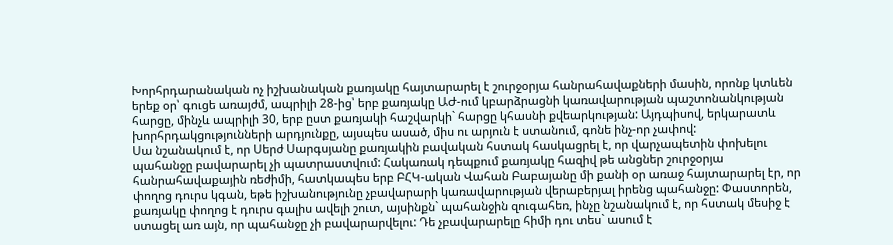Խորհրդարանական ոչ իշխանական քառյակը հայտարարել է շուրջօրյա հանրահավաքների մասին, որոնք կտևեն երեք օր՝ գուցե առայժմ, ապրիլի 28-ից՝ երբ քառյակը ԱԺ-ում կբարձրացնի կառավարության պաշտոնանկության հարցը, մինչև ապրիլի 30, երբ ըստ քառյակի հաշվարկի` հարցը կհասնի քվեարկության: Այդպիսով, երկարատև խորհրդակցությունների արդյունքը, այսպես ասած, միս ու արյուն է ստանում, գոնե ինչ-որ չափով:
Սա նշանակում է, որ Սերժ Սարգսյանը քառյակին բավական հստակ հասկացրել է, որ վարչապետին փոխելու պահանջը բավարարել չի պատրաստվում: Հակառակ դեպքում քառյակը հազիվ թե անցներ շուրջօրյա հանրահավաքային ռեժիմի, հատկապես երբ ԲՀԿ-ական Վահան Բաբայանը մի քանի օր առաջ հայտարարել էր, որ փողոց դուրս կգան, եթե իշխանությունը չբավարարի կառավարության վերաբերյալ իրենց պահանջը: Փաստորեն, քառյակը փողոց է դուրս գալիս ավելի շուտ, այսինքն` պահանջին զուգահեռ, ինչը նշանակում է, որ հստակ մեսիջ է ստացել առ այն, որ պահանջը չի բավարարվելու: Դե չբավարարելը հիմի դու տես` ասում է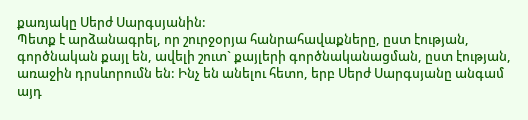քառյակը Սերժ Սարգսյանին:
Պետք է արձանագրել, որ շուրջօրյա հանրահավաքները, ըստ էության, գործնական քայլ են, ավելի շուտ` քայլերի գործնականացման, ըստ էության, առաջին դրսևորումն են: Ինչ են անելու հետո, երբ Սերժ Սարգսյանը անգամ այդ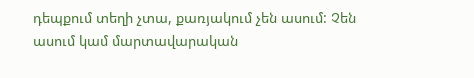դեպքում տեղի չտա, քառյակում չեն ասում: Չեն ասում կամ մարտավարական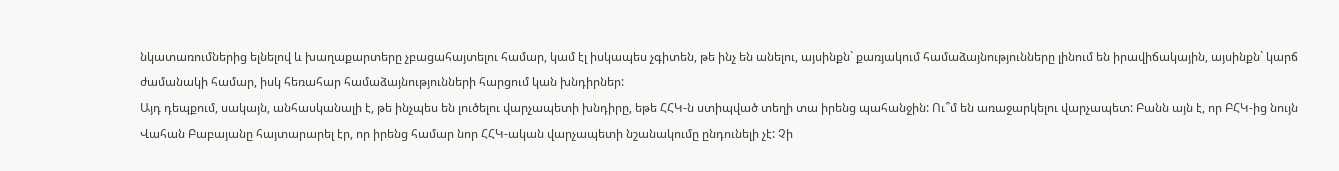նկատառումներից ելնելով և խաղաքարտերը չբացահայտելու համար, կամ էլ իսկապես չգիտեն, թե ինչ են անելու, այսինքն` քառյակում համաձայնությունները լինում են իրավիճակային, այսինքն` կարճ ժամանակի համար, իսկ հեռահար համաձայնությունների հարցում կան խնդիրներ:
Այդ դեպքում, սակայն, անհասկանալի է, թե ինչպես են լուծելու վարչապետի խնդիրը, եթե ՀՀԿ-ն ստիպված տեղի տա իրենց պահանջին: Ու՞մ են առաջարկելու վարչապետ: Բանն այն է, որ ԲՀԿ-ից նույն Վահան Բաբայանը հայտարարել էր, որ իրենց համար նոր ՀՀԿ-ական վարչապետի նշանակումը ընդունելի չէ: Չի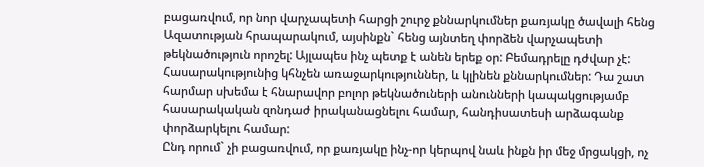բացառվում, որ նոր վարչապետի հարցի շուրջ քննարկումներ քառյակը ծավալի հենց Ազատության հրապարակում, այսինքն` հենց այնտեղ փորձեն վարչապետի թեկնածություն որոշել: Այլապես ինչ պետք է անեն երեք օր: Բեմադրելը դժվար չէ: Հասարակությունից կհնչեն առաջարկություններ, և կլինեն քննարկումներ: Դա շատ հարմար սխեմա է հնարավոր բոլոր թեկնածուների անունների կապակցությամբ հասարակական զոնդաժ իրականացնելու համար, հանդիսատեսի արձագանք փորձարկելու համար:
Ընդ որում` չի բացառվում, որ քառյակը ինչ-որ կերպով նաև ինքն իր մեջ մրցակցի, ոչ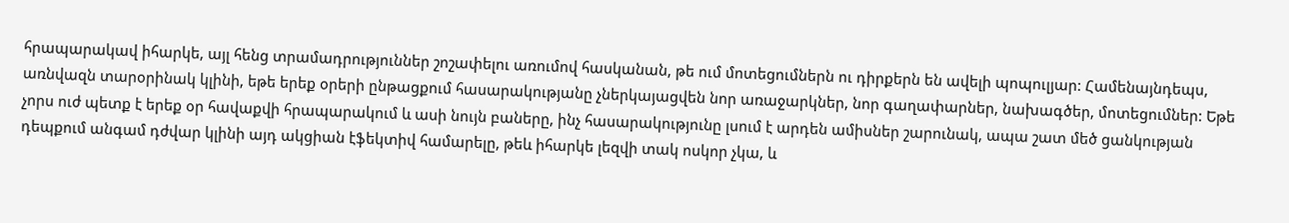հրապարակավ իհարկե, այլ հենց տրամադրություններ շոշափելու առումով հասկանան, թե ում մոտեցումներն ու դիրքերն են ավելի պոպուլյար: Համենայնդեպս, առնվազն տարօրինակ կլինի, եթե երեք օրերի ընթացքում հասարակությանը չներկայացվեն նոր առաջարկներ, նոր գաղափարներ, նախագծեր, մոտեցումներ: Եթե չորս ուժ պետք է երեք օր հավաքվի հրապարակում և ասի նույն բաները, ինչ հասարակությունը լսում է արդեն ամիսներ շարունակ, ապա շատ մեծ ցանկության դեպքում անգամ դժվար կլինի այդ ակցիան էֆեկտիվ համարելը, թեև իհարկե լեզվի տակ ոսկոր չկա, և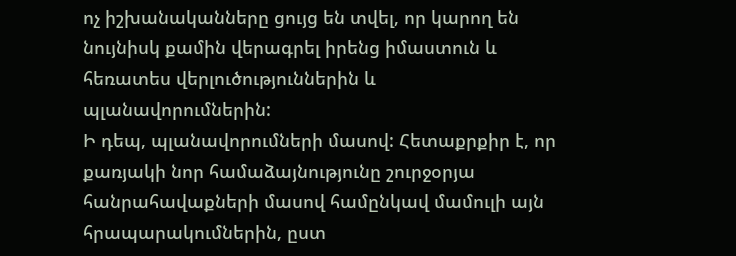ոչ իշխանականները ցույց են տվել, որ կարող են նույնիսկ քամին վերագրել իրենց իմաստուն և հեռատես վերլուծություններին և պլանավորումներին:
Ի դեպ, պլանավորումների մասով: Հետաքրքիր է, որ քառյակի նոր համաձայնությունը շուրջօրյա հանրահավաքների մասով համընկավ մամուլի այն հրապարակումներին, ըստ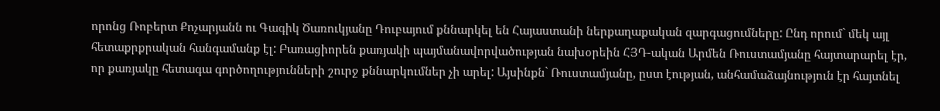որոնց Ռոբերտ Քոչարյանն ու Գագիկ Ծառուկյանը Դուբայում քննարկել են Հայաստանի ներքաղաքական զարգացումները: Ընդ որում` մեկ այլ հետաքրքրական հանգամանք էլ: Բառացիորեն քառյակի պայմանավորվածության նախօրեին ՀՅԴ-ական Արմեն Ռուստամյանը հայտարարել էր, որ քառյակը հետագա գործողությունների շուրջ քննարկումներ չի արել: Այսինքն` Ռուստամյանը, ըստ էության, անհամաձայնություն էր հայտնել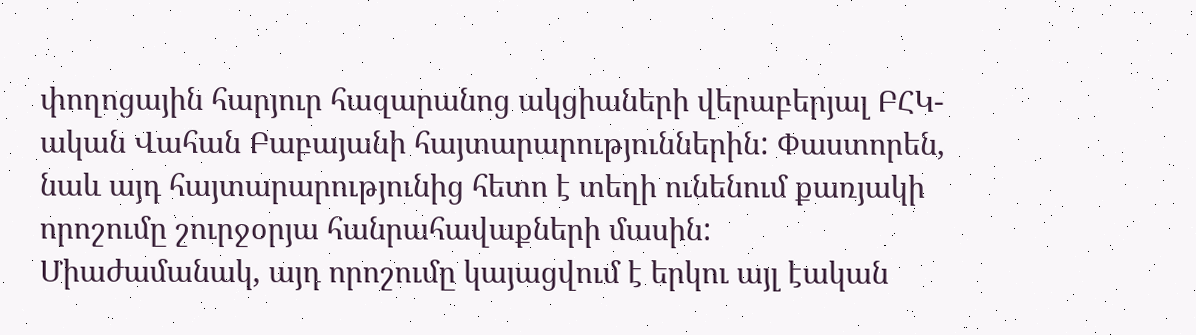փողոցային հարյուր հազարանոց ակցիաների վերաբերյալ ԲՀԿ-ական Վահան Բաբայանի հայտարարություններին: Փաստորեն, նաև այդ հայտարարությունից հետո է տեղի ունենում քառյակի որոշումը շուրջօրյա հանրահավաքների մասին:
Միաժամանակ, այդ որոշումը կայացվում է երկու այլ էական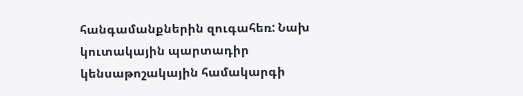հանգամանքներին զուգահեռ: Նախ կուտակային պարտադիր կենսաթոշակային համակարգի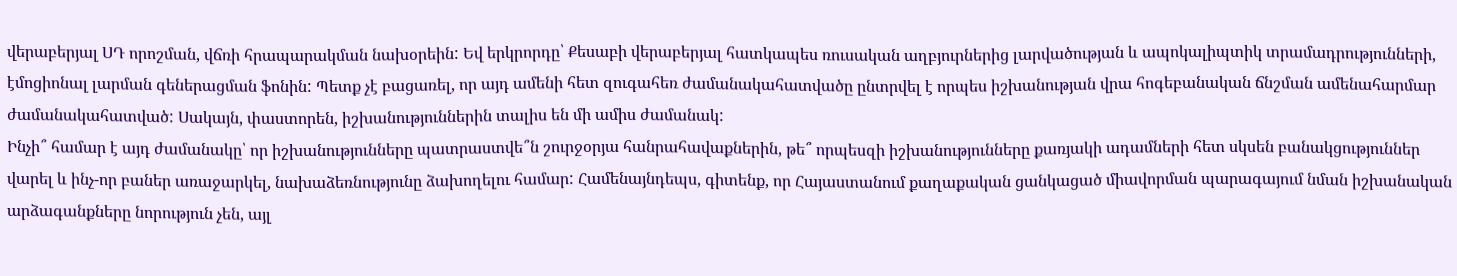վերաբերյալ ՍԴ որոշման, վճռի հրապարակման նախօրեին: Եվ երկրորդը՝ Քեսաբի վերաբերյալ հատկապես ռուսական աղբյուրներից լարվածության և ապոկալիպտիկ տրամադրությունների, էմոցիոնալ լարման գեներացման ֆոնին: Պետք չէ բացառել, որ այդ ամենի հետ զուգահեռ ժամանակահատվածը ընտրվել է որպես իշխանության վրա հոգեբանական ճնշման ամենահարմար ժամանակահատված: Սակայն, փաստորեն, իշխանություններին տալիս են մի ամիս ժամանակ:
Ինչի՞ համար է այդ ժամանակը՝ որ իշխանությունները պատրաստվե՞ն շուրջօրյա հանրահավաքներին, թե՞ որպեսզի իշխանությունները քառյակի ադամների հետ սկսեն բանակցություններ վարել և ինչ-որ բաներ առաջարկել, նախաձեռնությունը ձախողելու համար: Համենայնդեպս, գիտենք, որ Հայաստանում քաղաքական ցանկացած միավորման պարագայում նման իշխանական արձագանքները նորություն չեն, այլ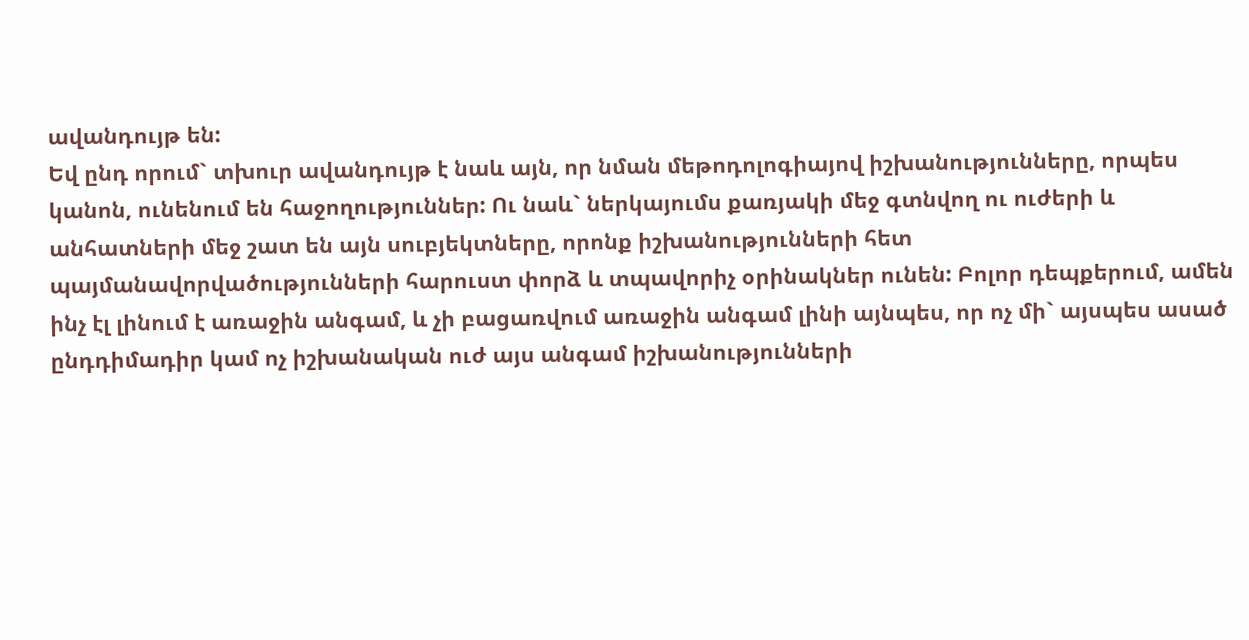ավանդույթ են:
Եվ ընդ որում` տխուր ավանդույթ է նաև այն, որ նման մեթոդոլոգիայով իշխանությունները, որպես կանոն, ունենում են հաջողություններ: Ու նաև` ներկայումս քառյակի մեջ գտնվող ու ուժերի և անհատների մեջ շատ են այն սուբյեկտները, որոնք իշխանությունների հետ պայմանավորվածությունների հարուստ փորձ և տպավորիչ օրինակներ ունեն: Բոլոր դեպքերում, ամեն ինչ էլ լինում է առաջին անգամ, և չի բացառվում առաջին անգամ լինի այնպես, որ ոչ մի` այսպես ասած ընդդիմադիր կամ ոչ իշխանական ուժ այս անգամ իշխանությունների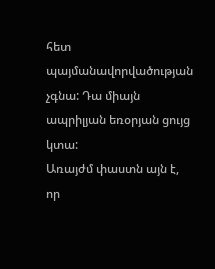հետ պայմանավորվածության չգնա: Դա միայն ապրիլյան եռօրյան ցույց կտա:
Առայժմ փաստն այն է, որ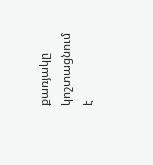քառյակը կոշտացնում է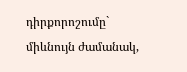դիրքորոշումը` միևնույն ժամանակ,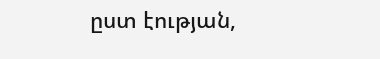ըստ էության,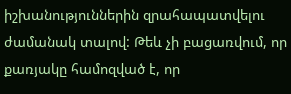իշխանություններին զրահապատվելու ժամանակ տալով: Թեև չի բացառվում, որ քառյակը համոզված է, որ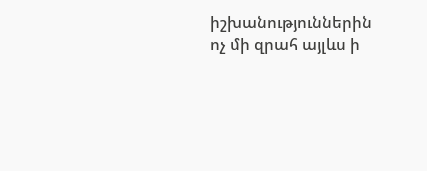իշխանություններին ոչ մի զրահ այլևս ի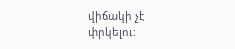վիճակի չէ փրկելու: